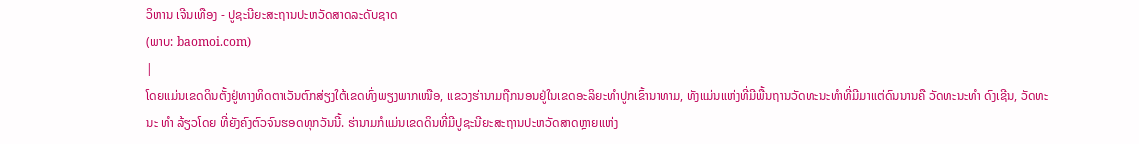ວິຫານ ເຈີນເທືອງ - ປູຊະນີຍະສະຖານປະຫວັດສາດລະດັບຊາດ
(ພາບ: baomoi.com)
|
ໂດຍແມ່ນເຂດດິນຕັ້ງຢູ່ທາງທິດຕາເວັນຕົກສ່ຽງໃຕ້ເຂດທົ່ງພຽງພາກເໜືອ, ແຂວງຮ່ານາມຖືກນອນຢູ່ໃນເຂດອະລິຍະທຳປູກເຂົ້ານາທາມ, ທັງແມ່ນແຫ່ງທີ່ມີພື້ນຖານວັດທະນະທຳທີ່ມີມາແຕ່ດົນນານຄື ວັດທະນະທຳ ດົງເຊີນ, ວັດທະນະ ທຳ ລ້ຽວໂດຍ ທີ່ຍັງຄົງຕົວຈົນຮອດທຸກວັນນີ້. ຮ່ານາມກໍແມ່ນເຂດດິນທີ່ມີປູຊະນີຍະສະຖານປະຫວັດສາດຫຼາຍແຫ່ງ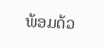ພ້ອມດ້ວ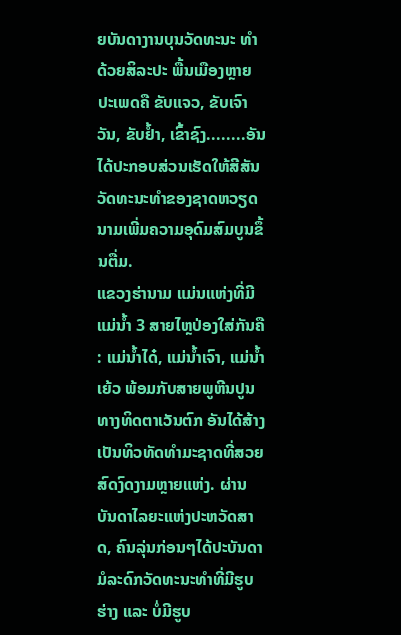ຍບັນດາງານບຸນວັດທະນະ ທຳດ້ວຍສິລະປະ ພື້ນເມືອງຫຼາຍປະເພດຄື ຂັບແຈວ, ຂັບເຈົາວັນ, ຂັບຢ້ຳ, ເຂົ້າຊົງ........ອັນໄດ້ປະກອບສ່ວນເຮັດໃຫ້ສີສັນວັດທະນະທຳຂອງຊາດຫວຽດ ນາມເພີ່ມຄວາມອຸດົມສົມບູນຂຶ້ນຕື່ມ.
ແຂວງຮ່ານາມ ແມ່ນແຫ່ງທີ່ມີແມ່ນ້ຳ 3 ສາຍໄຫຼປ່ອງໃສ່ກັນຄື : ແມ່ນ້ຳໄດ໋, ແມ່ນ້ຳເຈົາ, ແມ່ນ້ຳເຍ້ວ ພ້ອມກັບສາຍພູຫີນປູນທາງທິດຕາເວັນຕົກ ອັນໄດ້ສ້າງເປັນທິວທັດທຳມະຊາດທີ່ສວຍສົດງົດງາມຫຼາຍແຫ່ງ. ຜ່ານບັນດາໄລຍະແຫ່ງປະຫວັດສາດ, ຄົນລຸ່ນກ່ອນໆໄດ້ປະບັນດາມໍລະດົກວັດທະນະທຳທີ່ມີຮູບຮ່າງ ແລະ ບໍ່ມີຮູບ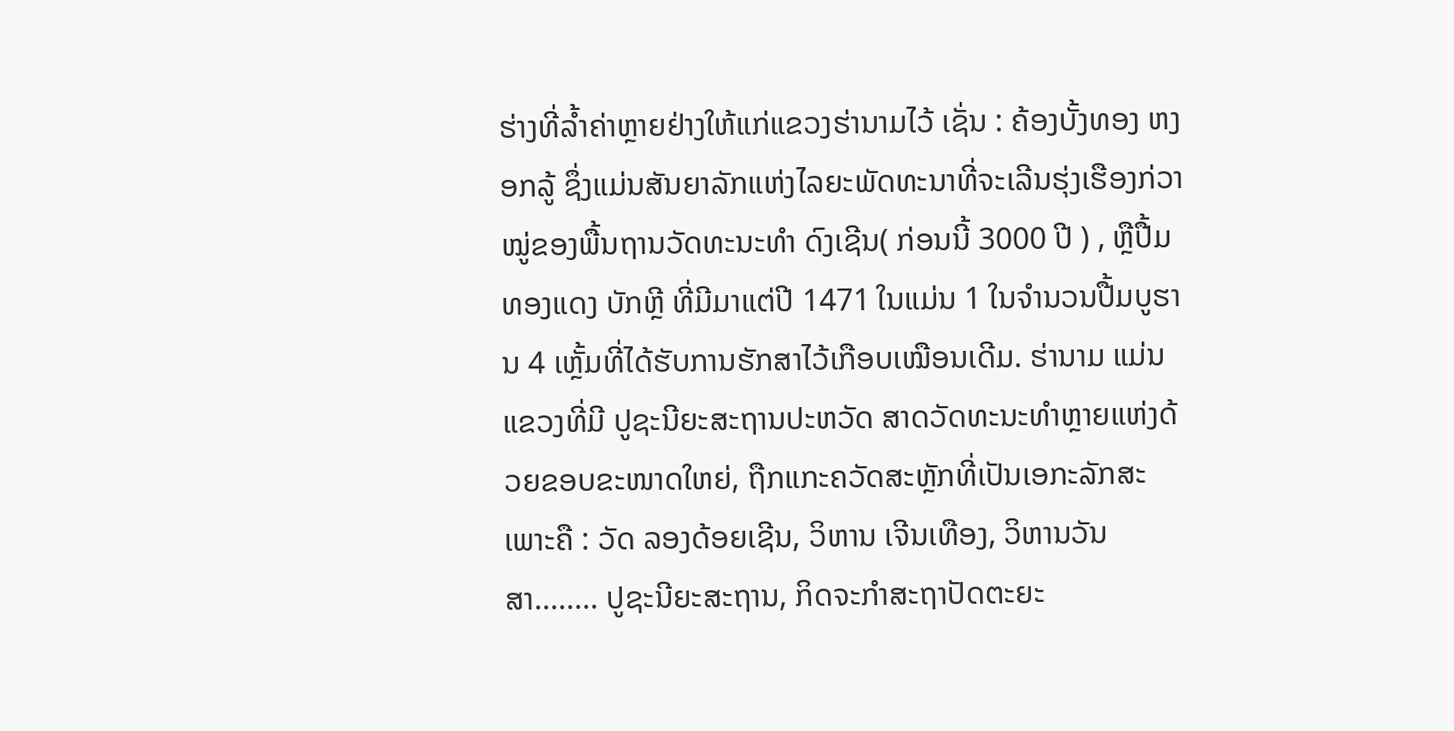ຮ່າງທີ່ລ້ຳຄ່າຫຼາຍຢ່າງໃຫ້ແກ່ແຂວງຮ່ານາມໄວ້ ເຊັ່ນ : ຄ້ອງບັ້ງທອງ ຫງອກລູ້ ຊຶ່ງແມ່ນສັນຍາລັກແຫ່ງໄລຍະພັດທະນາທີ່ຈະເລີນຮຸ່ງເຮືອງກ່ວາໝູ່ຂອງພື້ນຖານວັດທະນະທຳ ດົງເຊີນ( ກ່ອນນີ້ 3000 ປີ ) , ຫຼືປື້ມທອງແດງ ບັກຫຼີ ທີ່ມີມາແຕ່ປີ 1471 ໃນແມ່ນ 1 ໃນຈຳນວນປື້ມບູຮານ 4 ເຫຼັ້ມທີ່ໄດ້ຮັບການຮັກສາໄວ້ເກືອບເໝືອນເດີມ. ຮ່ານາມ ແມ່ນແຂວງທີ່ມີ ປູຊະນີຍະສະຖານປະຫວັດ ສາດວັດທະນະທຳຫຼາຍແຫ່ງດ້ວຍຂອບຂະໜາດໃຫຍ່, ຖືກແກະຄວັດສະຫຼັກທີ່ເປັນເອກະລັກສະເພາະຄື : ວັດ ລອງດ້ອຍເຊີນ, ວິຫານ ເຈີນເທືອງ, ວິຫານວັນສາ........ ປູຊະນີຍະສະຖານ, ກິດຈະກຳສະຖາປັດຕະຍະ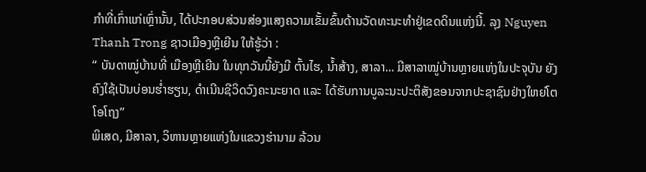ກຳທີ່ເກົ່າແກ່ເຫຼົ່ານັ້ນ, ໄດ້ປະກອບສ່ວນສ່ອງແສງຄວາມເຂັ້ມຂົ້ນດ້ານວັດທະນະທຳຢູ່ເຂດດິນແຫ່ງນີ້. ລຸງ Nguyen Thanh Trong ຊາວເມືອງຫຼີເຍີນ ໃຫ້ຮູ້ວ່າ :
“ ບັນດາໝູ່ບ້ານທີ່ ເມືອງຫຼີເຍີນ ໃນທຸກວັນນີ້ຍັງມີ ຕົ້ນໄຮ, ນ້ຳສ້າງ, ສາລາ... ມີສາລາໝູ່ບ້ານຫຼາຍແຫ່ງໃນປະຈຸບັນ ຍັງຄົງໃຊ້ເປັນບ່ອນຮ່ຳຮຽນ, ດຳເນີນຊີວິດວົງຄະນະຍາດ ແລະ ໄດ້ຮັບການບູລະນະປະຕິສັງຂອນຈາກປະຊາຊົນຢ່າງໃຫຍ່ໂຕໂອໂຖງ”
ພິເສດ, ມີສາລາ, ວິຫານຫຼາຍແຫ່ງໃນແຂວງຮ່ານາມ ລ້ວນ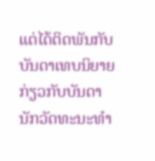ແຕ່ໄດ້ຕິດພັນກັບບັນດາເທບນິຍາຍກ່ຽວກັບບັນດານັກວັດທະນະທຳ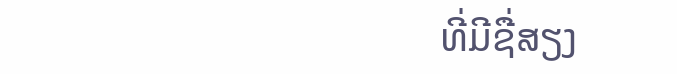ທີ່ມີຊື່ສຽງ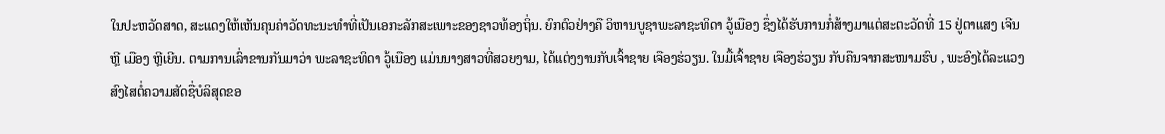ໃນປະຫວັດສາດ, ສະແດງໃຫ້ເຫັນຄຸນຄ່າວັດທະນະທຳທີ່ເປັນເອກະລັກສະເພາະຂອງຊາວທ້ອງຖິ່ນ. ຍົກຕົວຢ່າງຄື ວິຫານບູຊາພະລາຊະທິດາ ວູ້ເນືອງ ຊຶ່ງໄດ້ຮັບການກໍ່ສ້າງມາແຕ່ສະຕະວັດທີ່ 15 ຢູ່ຕາແສງ ເຈີນຫຼີ ເມືອງ ຫຼີເຍີນ. ຕາມການເລົ່າຂານກັນມາວ່າ ພະລາຊະທິດາ ວູ້ເນືອງ ແມ່ນນາງສາວທີ່ສວຍງາມ, ໄດ້ແຕ່ງງານກັບເຈົ້າຊາຍ ເຈືອງຮ່ວຽນ. ໃນມື້ເຈົ້າຊາຍ ເຈືອງຮ່ວຽນ ກັບຄືນຈາກສະໜາມຮົບ , ພະອົງໄດ້ລະແວງສົງໄສຕໍ່ຄວາມສັດຊື່ບໍລິສຸດຂອ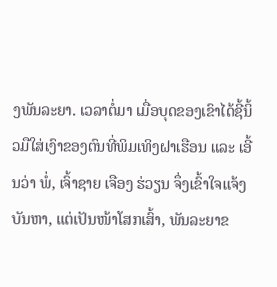ງພັນລະຍາ. ເວລາຕໍ່ມາ ເມື່ອບຸດຂອງເຂົາໄດ້ຊີ້ນິ້ວມືໃສ່ເງົາຂອງຕົນທີ່ພິມເທິງຝາເຮືອນ ແລະ ເອີ້ນວ່າ ພໍ່, ເຈົ້າຊາຍ ເຈືອງ ຮ່ວຽນ ຈຶ່ງເຂົ້າໃຈແຈ້ງບັນຫາ, ແຕ່ເປັນໜ້າໂສກເສົ້າ, ພັນລະຍາຂ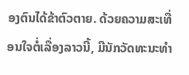ອງຕົນໄດ້ຂ້າຕົວຕາຍ. ດ້ວຍຄວາມສະເທື່ອນໃຈຕໍ່ເລື່ອງລາວນີ້, ມີນັກວັດທະນະທຳ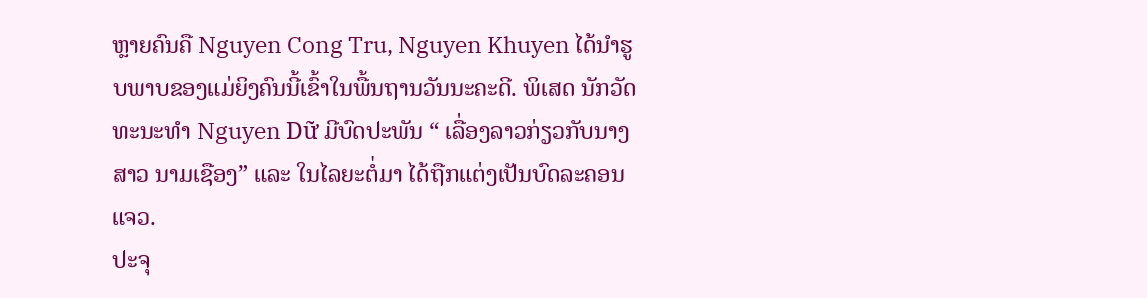ຫຼາຍຄົນຄື Nguyen Cong Tru, Nguyen Khuyen ໄດ້ນຳຮູບພາບຂອງແມ່ຍິງຄົນນີ້ເຂົ້າໃນພື້ນຖານວັນນະຄະດີ. ພິເສດ ນັກວັດທະນະທຳ Nguyen Dữ ມີບົດປະພັນ “ ເລື່ອງລາວກ່ຽວກັບນາງສາວ ນາມເຊືອງ” ແລະ ໃນໄລຍະຕໍ່ມາ ໄດ້ຖືກແຕ່ງເປັນບົດລະຄອນແຈວ.
ປະຈຸ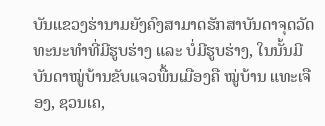ບັນແຂວງຮ່ານາມຍັງຄົງສາມາດຮັກສາບັນດາຈຸດວັດທະນະທຳທີ່ມີຮູບຮ່າງ ແລະ ບໍ່ມີຮູບຮ່າງ, ໃນນັ້ນມີບັນດາໝູ່ບ້ານຂັບແຈວພື້ນເມືອງຄື ໝູ່ບ້ານ ແທະເຈືອງ, ຊວນເຄ,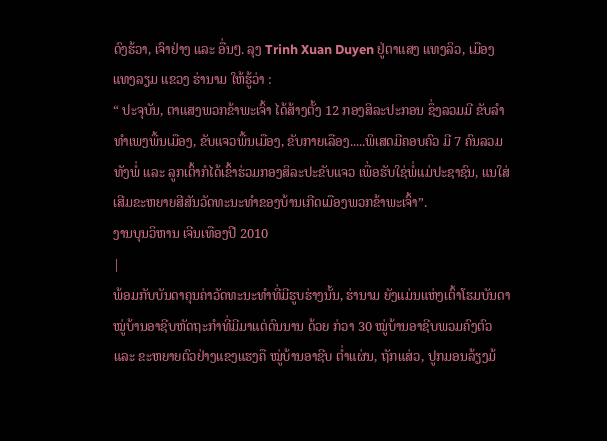ດົງຮ້ວາ, ເຈົາຢ່າງ ແລະ ອື່ນໆ. ລຸງ Trinh Xuan Duyen ຢູ່ຕາແສງ ແທງລິວ, ເມືອງ ແທງລຽມ ແຂວງ ຮ່ານາມ ໃຫ້ຮູ້ວ່າ :
“ ປະຈຸບັນ, ຕາແສງພວກຂ້າພະເຈົ້າ ໄດ້ສ້າງຕັ້ງ 12 ກອງສິລະປະກອນ ຊຶ່ງລວມມີ ຂັບລຳ ທຳເພງພື້ນເມືອງ, ຂັບແຈວພື້ນເມືອງ, ຂັບກາຍເລືອງ.....ພິເສດມີຄອບຄົວ ມີ 7 ຄົນລວມທັງພໍ່ ແລະ ລູກເຕົ້າກໍໄດ້ເຂົ້າຮ່ວມກອງສິລະປະຂັບແຈວ ເພື່ອຮັບໃຊ່ພໍ່ແມ່ປະຊາຊົນ, ແນໃສ່ເສີມຂະຫຍາຍສີສັນວັດທະນະທຳຂອງບ້ານເກີດເມືອງພວກຂ້າພະເຈົ້າ”.
ງານບຸນວິຫານ ເຈີນເທືອງປີ 2010
|
ພ້ອມກັບບັນດາຄຸນຄ່າວັດທະນະທຳທີ່ມີຮູບຮ່າງນັ້ນ, ຮ່ານາມ ຍັງແມ່ນແຫ່ງເຕົ້າໂຮມບັນດາໝູ່ບ້ານອາຊີບຫັດຖະກຳທີ່ມີມາແຕ່ດົນນານ ດ້ວຍ ກ່ວາ 30 ໝູ່ບ້ານອາຊີບພວມຄົງຕົວ ແລະ ຂະຫຍາຍຕົວຢ່າງແຂງແຮງຄື ໝູ່ບ້ານອາຊີບ ຕ່ຳແຜ່ນ, ຖັກແສ່ວ, ປູກມອນລ້ຽງມ້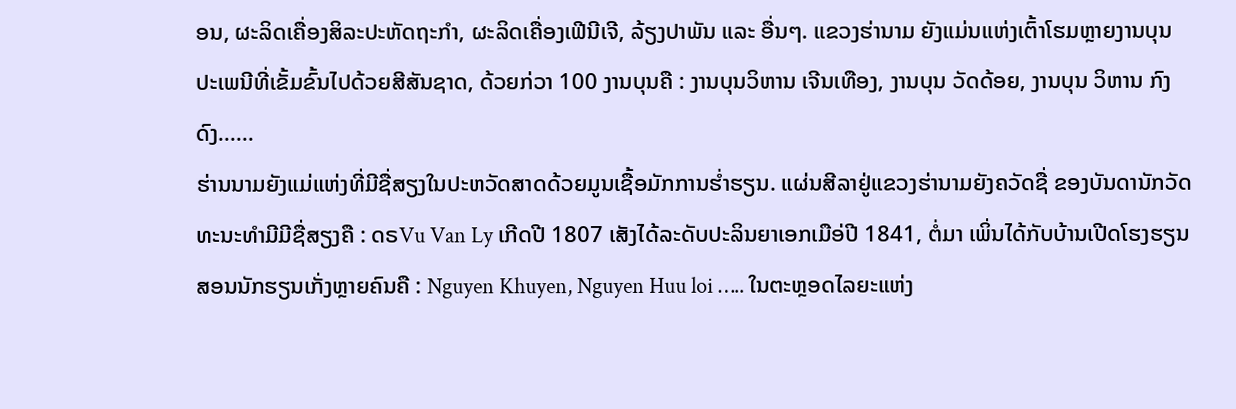ອນ, ຜະລິດເຄື່ອງສິລະປະຫັດຖະກຳ, ຜະລິດເຄື່ອງເຟີນີເຈີ, ລ້ຽງປາພັນ ແລະ ອື່ນໆ. ແຂວງຮ່ານາມ ຍັງແມ່ນແຫ່ງເຕົ້າໂຮມຫຼາຍງານບຸນປະເພນີທີ່ເຂັ້ມຂົ້ນໄປດ້ວຍສີສັນຊາດ, ດ້ວຍກ່ວາ 100 ງານບຸນຄື : ງານບຸນວິຫານ ເຈີນເທືອງ, ງານບຸນ ວັດດ້ອຍ, ງານບຸນ ວິຫານ ກົງດົງ......
ຮ່ານນາມຍັງແມ່ແຫ່ງທີ່ມີຊື່ສຽງໃນປະຫວັດສາດດ້ວຍມູນເຊື້ອມັກການຮ່ຳຮຽນ. ແຜ່ນສີລາຢູ່ແຂວງຮ່ານາມຍັງຄວັດຊື່ ຂອງບັນດານັກວັດທະນະທຳມີມີຊື່ສຽງຄື : ດຣVu Van Ly ເກີດປີ 1807 ເສັງໄດ້ລະດັບປະລິນຍາເອກເມືອ່ປີ 1841, ຕໍ່ມາ ເພິ່ນໄດ້ກັບບ້ານເປີດໂຮງຮຽນສອນນັກຮຽນເກັ່ງຫຼາຍຄົນຄື : Nguyen Khuyen, Nguyen Huu loi ….. ໃນຕະຫຼອດໄລຍະແຫ່ງ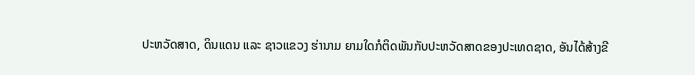ປະຫວັດສາດ, ດິນແດນ ແລະ ຊາວແຂວງ ຮ່ານາມ ຍາມໃດກໍຕິດພັນກັບປະຫວັດສາດຂອງປະເທດຊາດ, ອັນໄດ້ສ້າງຂີ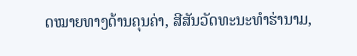ດໝາຍທາງດ້ານຄຸນຄ່າ, ສີສັນວັດທະນະທຳຮ່ານາມ,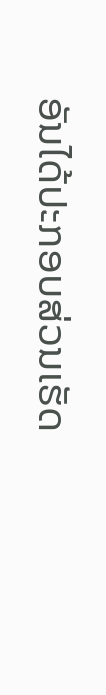ອັນໄດ້ປະກອບສ່ວນເຮັດ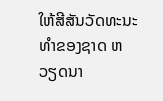ໃຫ້ສີສັນວັດທະນະທຳຂອງຊາດ ຫວຽດນາ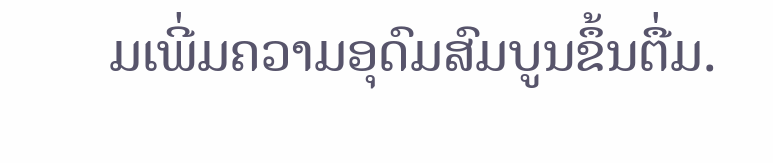ມເພີ່ມຄວາມອຸດົມສົມບູນຂຶ້ນຕື່ມ.